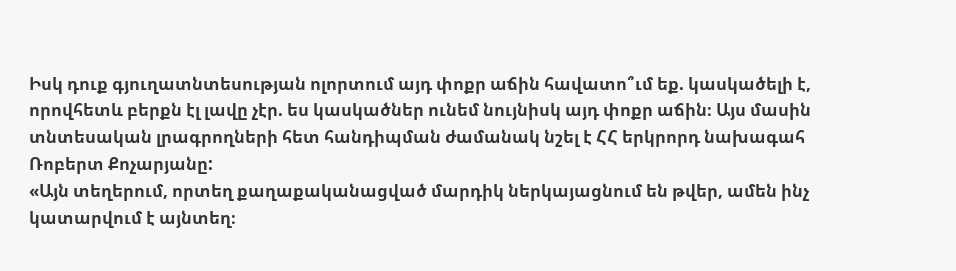Իսկ դուք գյուղատնտեսության ոլորտում այդ փոքր աճին հավատո՞ւմ եք. կասկածելի է, որովհետև բերքն էլ լավը չէր. ես կասկածներ ունեմ նույնիսկ այդ փոքր աճին։ Այս մասին տնտեսական լրագրողների հետ հանդիպման ժամանակ նշել է ՀՀ երկրորդ նախագահ Ռոբերտ Քոչարյանը:
«Այն տեղերում, որտեղ քաղաքականացված մարդիկ ներկայացնում են թվեր, ամեն ինչ կատարվում է այնտեղ։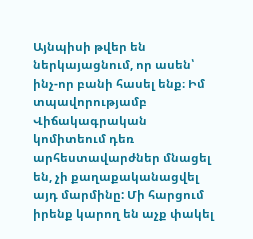Այնպիսի թվեր են ներկայացնում, որ ասեն՝ ինչ-որ բանի հասել ենք։ Իմ տպավորությամբ Վիճակագրական կոմիտեում դեռ արհեստավարժներ մնացել են, չի քաղաքականացվել այդ մարմինը: Մի հարցում իրենք կարող են աչք փակել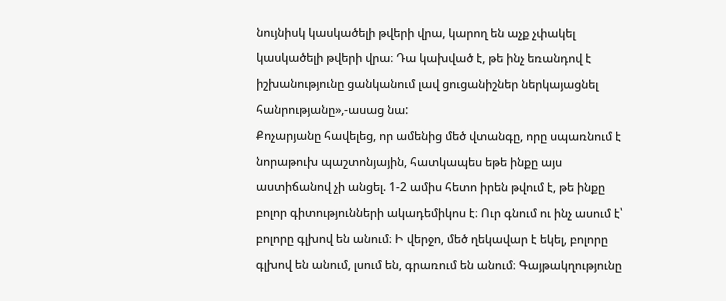նույնիսկ կասկածելի թվերի վրա, կարող են աչք չփակել կասկածելի թվերի վրա։ Դա կախված է, թե ինչ եռանդով է իշխանությունը ցանկանում լավ ցուցանիշներ ներկայացնել հանրությանը»,-ասաց նա:
Քոչարյանը հավելեց, որ ամենից մեծ վտանգը, որը սպառնում է նորաթուխ պաշտոնյային, հատկապես եթե ինքը այս աստիճանով չի անցել. 1-2 ամիս հետո իրեն թվում է, թե ինքը բոլոր գիտությունների ակադեմիկոս է։ Ուր գնում ու ինչ ասում է՝ բոլորը գլխով են անում։ Ի վերջո, մեծ ղեկավար է եկել, բոլորը գլխով են անում, լսում են, գրառում են անում։ Գայթակղությունը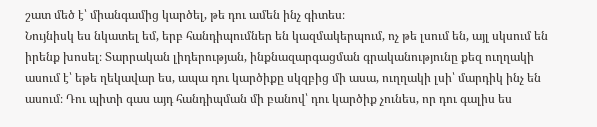շատ մեծ է՝ միանգամից կարծել, թե դու ամեն ինչ գիտես։
Նույնիսկ ես նկատել եմ, երբ հանդիպումներ են կազմակերպում, ոչ թե լսում են, այլ սկսում են իրենք խոսել։ Տարրական լիդերության, ինքնազարգացման գրականությունը քեզ ուղղակի ասում է՝ եթե ղեկավար ես, ապա դու կարծիքը սկզբից մի ասա, ուղղակի լսի՝ մարդիկ ինչ են ասում։ Դու պիտի գաս այդ հանդիպման մի բանով՝ դու կարծիք չունես, որ դու գալիս ես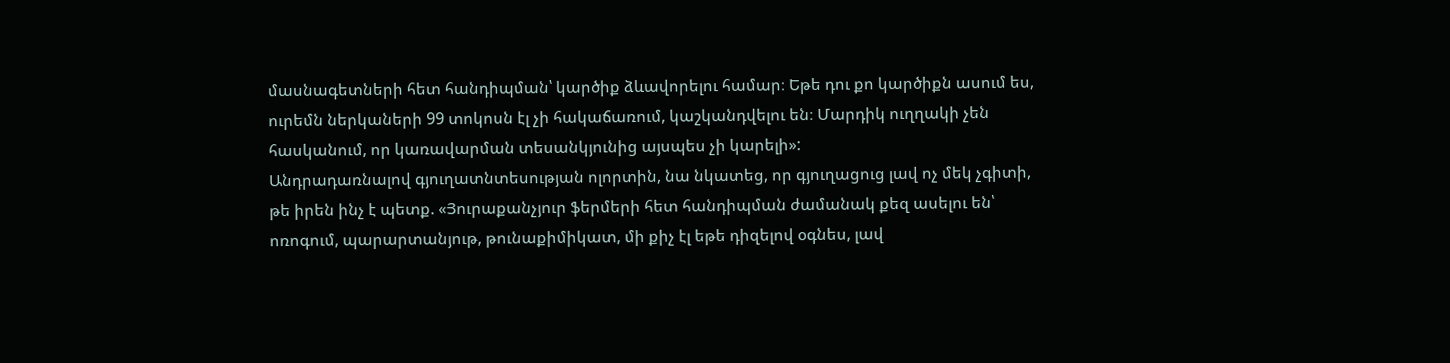մասնագետների հետ հանդիպման՝ կարծիք ձևավորելու համար։ Եթե դու քո կարծիքն ասում ես, ուրեմն ներկաների 99 տոկոսն էլ չի հակաճառում, կաշկանդվելու են։ Մարդիկ ուղղակի չեն հասկանում, որ կառավարման տեսանկյունից այսպես չի կարելի»:
Անդրադառնալով գյուղատնտեսության ոլորտին, նա նկատեց, որ գյուղացուց լավ ոչ մեկ չգիտի, թե իրեն ինչ է պետք. «Յուրաքանչյուր ֆերմերի հետ հանդիպման ժամանակ քեզ ասելու են՝ ոռոգում, պարարտանյութ, թունաքիմիկատ, մի քիչ էլ եթե դիզելով օգնես, լավ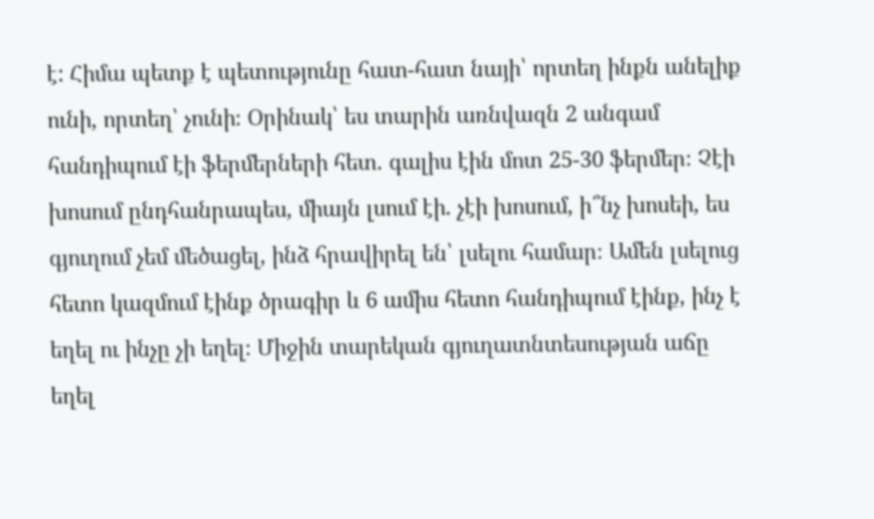է: Հիմա պետք է պետությունը հատ-հատ նայի՝ որտեղ ինքն անելիք ունի, որտեղ՝ չունի։ Օրինակ՝ ես տարին առնվազն 2 անգամ հանդիպում էի ֆերմերների հետ. գալիս էին մոտ 25-30 ֆերմեր։ Չէի խոսում ընդհանրապես, միայն լսում էի. չէի խոսում, ի՞նչ խոսեի, ես գյուղում չեմ մեծացել, ինձ հրավիրել են՝ լսելու համար։ Ամեն լսելուց հետո կազմում էինք ծրագիր և 6 ամիս հետո հանդիպում էինք, ինչ է եղել ու ինչը չի եղել։ Միջին տարեկան գյուղատնտեսության աճը եղել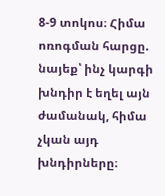8-9 տոկոս։ Հիմա ոռոգման հարցը. նայեք՝ ինչ կարգի խնդիր է եղել այն ժամանակ, հիմա չկան այդ խնդիրները։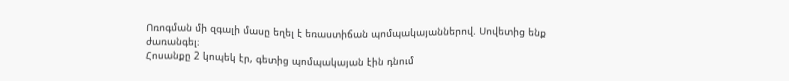Ոռոգման մի զգալի մասը եղել է եռաստիճան պոմպակայաններով. Սովետից ենք ժառանգել։
Հոսանքը 2 կոպեկ էր, գետից պոմպակայան էին դնում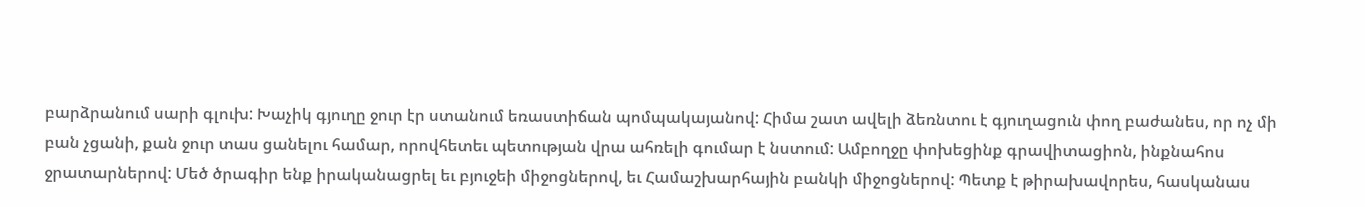բարձրանում սարի գլուխ: Խաչիկ գյուղը ջուր էր ստանում եռաստիճան պոմպակայանով: Հիմա շատ ավելի ձեռնտու է գյուղացուն փող բաժանես, որ ոչ մի բան չցանի, քան ջուր տաս ցանելու համար, որովհետեւ պետության վրա ահռելի գումար է նստում: Ամբողջը փոխեցինք գրավիտացիոն, ինքնահոս ջրատարներով: Մեծ ծրագիր ենք իրականացրել եւ բյուջեի միջոցներով, եւ Համաշխարհային բանկի միջոցներով: Պետք է թիրախավորես, հասկանաս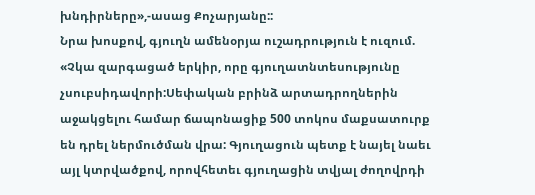խնդիրները»,-ասաց Քոչարյանը::
Նրա խոսքով, գյուղն ամենօրյա ուշադրություն է ուզում. «Չկա զարգացած երկիր, որը գյուղատնտեսությունը չսուբսիդավորի:Սեփական բրինձ արտադրողներին աջակցելու համար ճապոնացիք 500 տոկոս մաքսատուրք են դրել ներմուծման վրա: Գյուղացուն պետք է նայել նաեւ այլ կտրվածքով, որովհետեւ գյուղացին տվյալ ժողովրդի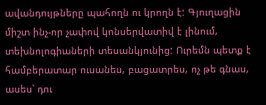ավանդույթները պահողն ու կրողն է: Գյուղացին միշտ ինչ-որ չափով կոնսերվատիվ է լինում, տեխնոլոգիաների տեսանկյունից: Ուրեմն պետք է համբերատար ուսանես, բացատրես, ոչ թե գնաս, ասես՝ դու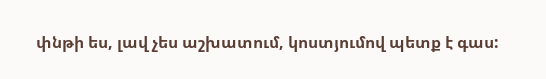փնթի ես, լավ չես աշխատում, կոստյումով պետք է գաս: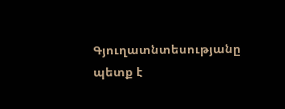Գյուղատնտեսությանը պետք է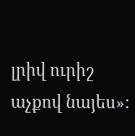լրիվ ուրիշ աչքով նայես»: